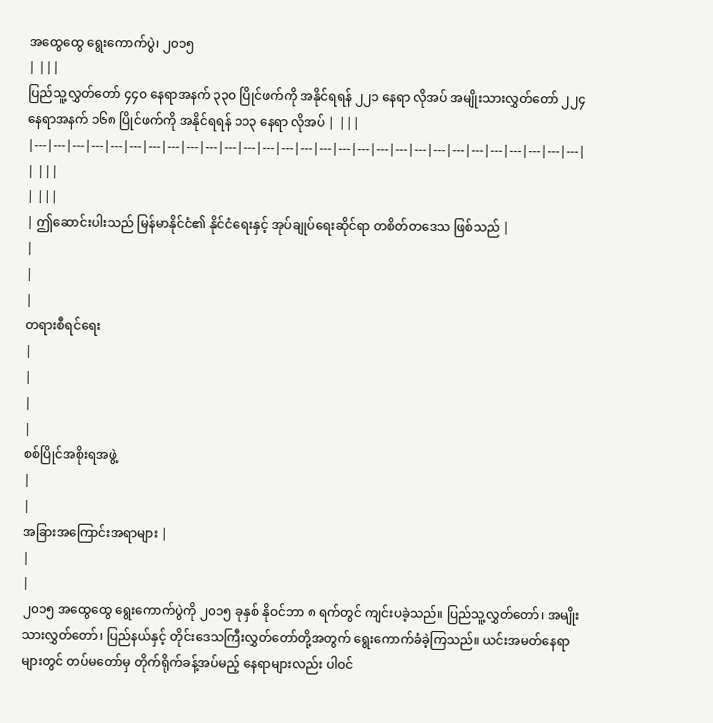အထွေထွေ ရွေးကောက်ပွဲ၊ ၂၀၁၅
| |||
ပြည်သူ့လွှတ်တော် ၄၄၀ နေရာအနက် ၃၃၀ ပြိုင်ဖက်ကို အနိုင်ရရန် ၂၂၁ နေရာ လိုအပ် အမျိုးသားလွှတ်တော် ၂၂၄ နေရာအနက် ၁၆၈ ပြိုင်ဖက်ကို အနိုင်ရရန် ၁၁၃ နေရာ လိုအပ် | |||
|---|---|---|---|---|---|---|---|---|---|---|---|---|---|---|---|---|---|---|---|---|---|---|---|---|---|---|---|---|
| |||
| |||
| ဤဆောင်းပါးသည် မြန်မာနိုင်ငံ၏ နိုင်ငံရေးနှင့် အုပ်ချုပ်ရေးဆိုင်ရာ တစိတ်တဒေသ ဖြစ်သည် |
|
|
|
တရားစီရင်ရေး
|
|
|
|
စစ်ပြိုင်အစိုးရအဖွဲ့
|
|
အခြားအကြောင်းအရာများ |
|
|
၂၀၁၅ အထွေထွေ ရွေးကောက်ပွဲကို ၂၀၁၅ ခုနှစ် နိုဝင်ဘာ ၈ ရက်တွင် ကျင်းပခဲ့သည်။ ပြည်သူ့လွှတ်တော်၊ အမျိုးသားလွှတ်တော်၊ ပြည်နယ်နှင့် တိုင်းဒေသကြီးလွှတ်တော်တို့အတွက် ရွေးကောက်ခံခဲ့ကြသည်။ ယင်းအမတ်နေရာများတွင် တပ်မတော်မှ တိုက်ရိုက်ခန့်အပ်မည့် နေရာများလည်း ပါဝင်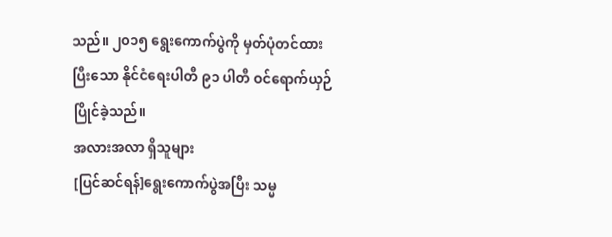သည်။ ၂၀၁၅ ရွေးကောက်ပွဲကို မှတ်ပုံတင်ထားပြီးသော နိုင်ငံရေးပါတီ ၉၁ ပါတီ ဝင်ရောက်ယှဉ်ပြိုင်ခဲ့သည်။
အလားအလာ ရှိသူများ
[ပြင်ဆင်ရန်]ရွေးကောက်ပွဲအပြီး သမ္မ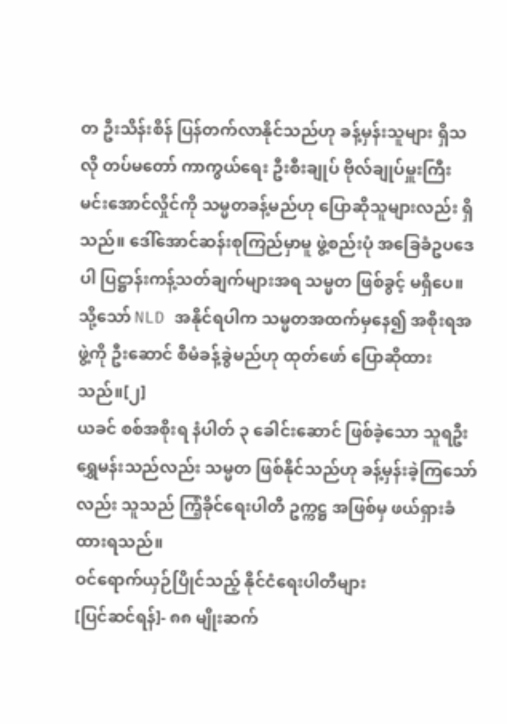တ ဦးသိန်းစိန် ပြန်တက်လာနိုင်သည်ဟု ခန့်မှန်းသူများ ရှိသလို တပ်မတော် ကာကွယ်ရေး ဦးစီးချုပ် ဗိုလ်ချုပ်မှူးကြီး မင်းအောင်လှိုင်ကို သမ္မတခန့်မည်ဟု ပြောဆိုသူများလည်း ရှိသည်။ ဒေါ်အောင်ဆန်းစုကြည်မှာမူ ဖွဲ့စည်းပုံ အခြေခံဥပဒေပါ ပြဋ္ဌာန်းကန့်သတ်ချက်များအရ သမ္မတ ဖြစ်ခွင့် မရှိပေ။ သို့သော် NLD အနိုင်ရပါက သမ္မတအထက်မှနေ၍ အစိုးရအဖွဲ့ကို ဦးဆောင် စီမံခန့်ခွဲမည်ဟု ထုတ်ဖော် ပြောဆိုထားသည်။[၂]
ယခင် စစ်အစိုးရ နံပါတ် ၃ ခေါင်းဆောင် ဖြစ်ခဲ့သော သူရဦးရွှေမန်းသည်လည်း သမ္မတ ဖြစ်နိုင်သည်ဟု ခန့်မှန်းခဲ့ကြသော်လည်း သူသည် ကြံ့ခိုင်ရေးပါတီ ဥက္ကဋ္ဌ အဖြစ်မှ ဖယ်ရှားခံထားရသည်။
ဝင်ရောက်ယှဉ်ပြိုင်သည့် နိုင်ငံရေးပါတီများ
[ပြင်ဆင်ရန်]- ၈၈ မျိုးဆက်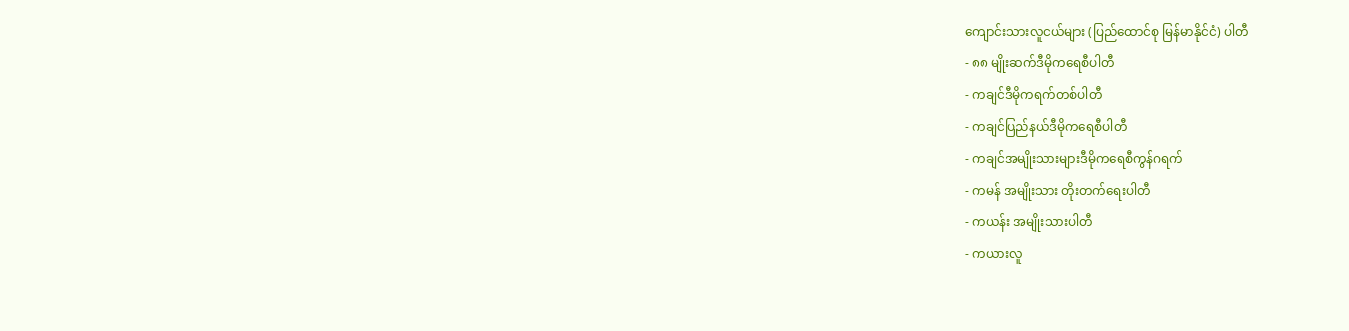ကျောင်းသားလူငယ်များ (ပြည်ထောင်စု မြန်မာနိုင်ငံ) ပါတီ
- ၈၈ မျိုးဆက်ဒီမိုကရေစီပါတီ
- ကချင်ဒီမိုကရက်တစ်ပါတီ
- ကချင်ပြည်နယ်ဒီမိုကရေစီပါတီ
- ကချင်အမျိုးသားများဒီမိုကရေစီကွန်ဂရက်
- ကမန် အမျိုးသား တိုးတက်ရေးပါတီ
- ကယန်း အမျိုးသားပါတီ
- ကယားလူ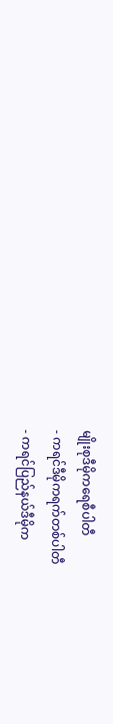မျိုးစုဒီမိုကရေစီပါတီ
- ကရင်ဒီမိုကရက်တစ်ပါတီ
- ကရင်ပြည်နယ်ဒီမိုက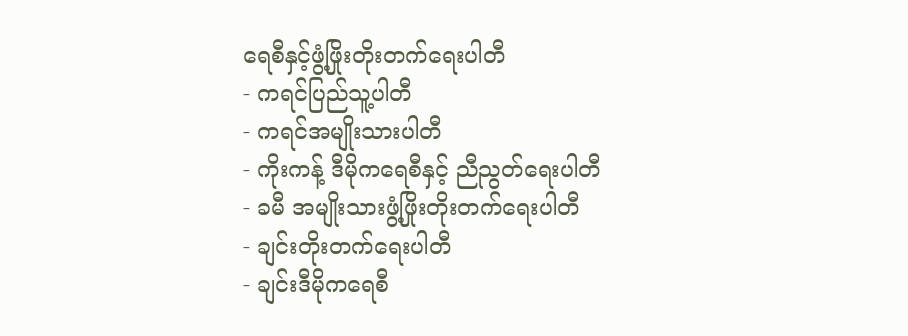ရေစီနှင့်ဖွံ့ဖြိုးတိုးတက်ရေးပါတီ
- ကရင်ပြည်သူ့ပါတီ
- ကရင်အမျိုးသားပါတီ
- ကိုးကန့် ဒီမိုကရေစီနှင့် ညီညွတ်ရေးပါတီ
- ခမီ အမျိုးသားဖွံ့ဖြိုးတိုးတက်ရေးပါတီ
- ချင်းတိုးတက်ရေးပါတီ
- ချင်းဒီမိုကရေစီ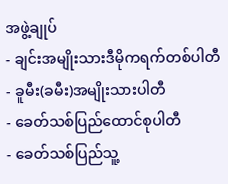အဖွဲ့ချုပ်
- ချင်းအမျိုးသားဒီမိုကရက်တစ်ပါတီ
- ခူမီး(ခမီး)အမျိုးသားပါတီ
- ခေတ်သစ်ပြည်ထောင်စုပါတီ
- ခေတ်သစ်ပြည်သူ့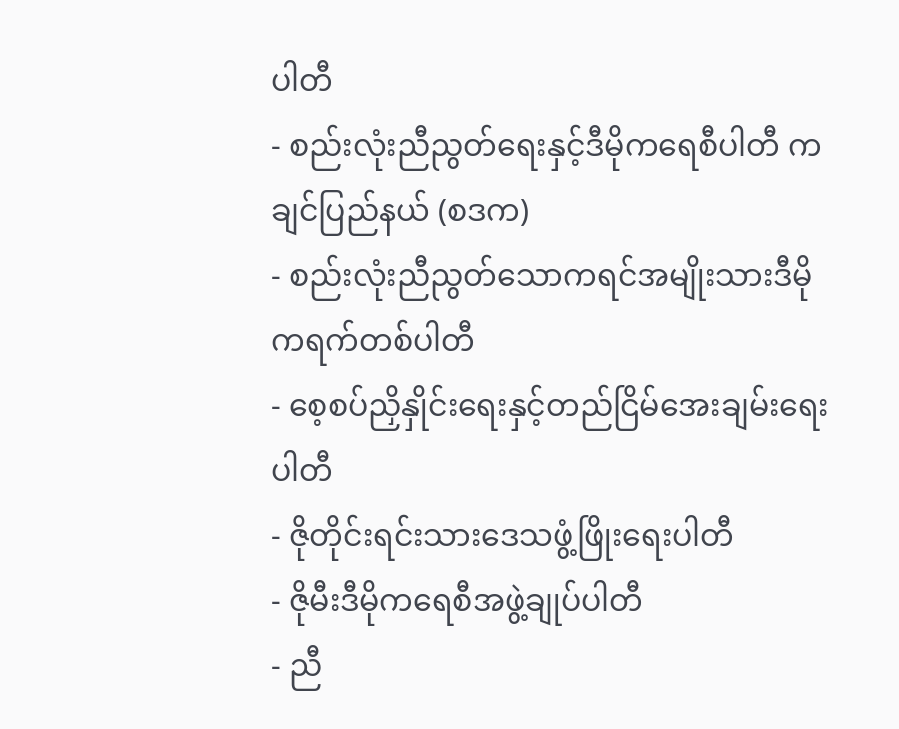ပါတီ
- စည်းလုံးညီညွတ်ရေးနှင့်ဒီမိုကရေစီပါတီ ကချင်ပြည်နယ် (စဒက)
- စည်းလုံးညီညွတ်သောကရင်အမျိုးသားဒီမိုကရက်တစ်ပါတီ
- စေ့စပ်ညှိနှိုင်းရေးနှင့်တည်ငြိမ်အေးချမ်းရေးပါတီ
- ဇိုတိုင်းရင်းသားဒေသဖွံ့ဖြိုးရေးပါတီ
- ဇိုမီးဒီမိုကရေစီအဖွဲ့ချုပ်ပါတီ
- ညီ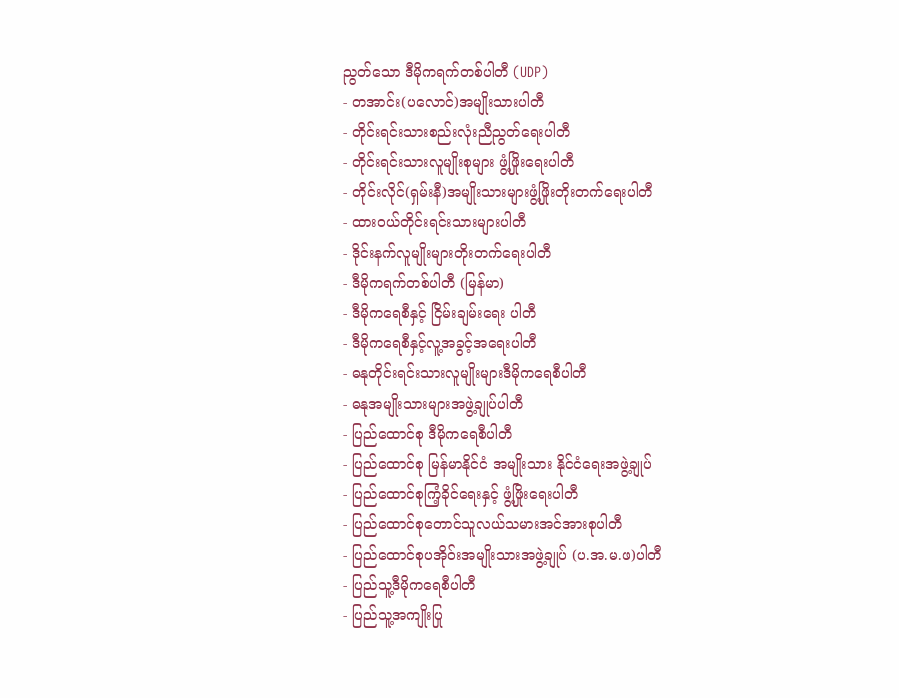ညွတ်သော ဒီမိုကရက်တစ်ပါတီ (UDP)
- တအာင်း(ပလောင်)အမျိုးသားပါတီ
- တိုင်းရင်းသားစည်းလုံးညီညွတ်ရေးပါတီ
- တိုင်းရင်းသားလူမျိုးစုများ ဖွံ့ဖြိုးရေးပါတီ
- တိုင်းလိုင်(ရှမ်းနီ)အမျိုးသားများဖွံ့ဖြိုးတိုးတက်ရေးပါတီ
- ထားဝယ်တိုင်းရင်းသားများပါတီ
- ဒိုင်းနက်လူမျိုးများတိုးတက်ရေးပါတီ
- ဒီမိုကရက်တစ်ပါတီ (မြန်မာ)
- ဒီမိုကရေစီနှင့် ငြိမ်းချမ်းရေး ပါတီ
- ဒီမိုကရေစီနှင့်လူ့အခွင့်အရေးပါတီ
- ဓနုတိုင်းရင်းသားလူမျိုးများဒီမိုကရေစီပါတီ
- ဓနုအမျိုးသားများအဖွဲ့ချုပ်ပါတီ
- ပြည်ထောင်စု ဒီမိုကရေစီပါတီ
- ပြည်ထောင်စု မြန်မာနိုင်ငံ အမျိုးသား နိုင်ငံရေးအဖွဲ့ချုပ်
- ပြည်ထောင်စုကြံ့ခိုင်ရေးနှင့် ဖွံ့ဖြိုးရေးပါတီ
- ပြည်ထောင်စုတောင်သူလယ်သမားအင်အားစုပါတီ
- ပြည်ထောင်စုပအိုဝ်းအမျိုးသားအဖွဲ့ချုပ် (ပ.အ.မ.ဖ)ပါတီ
- ပြည်သူ့ဒီမိုကရေစီပါတီ
- ပြည်သူ့အကျိုးပြု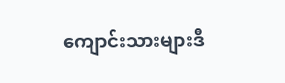ကျောင်းသားများဒီ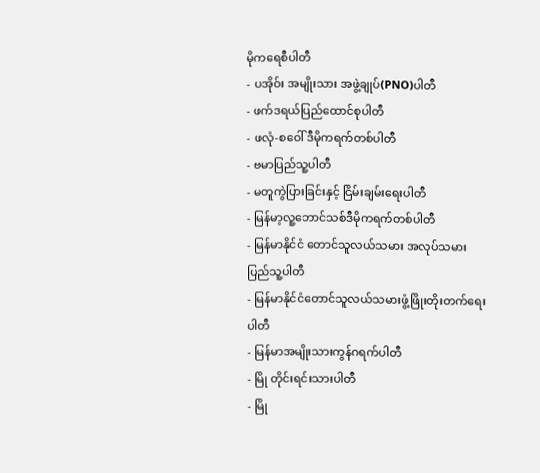မိုကရေစီပါတီ
- ပအိုဝ်း အမျိုးသား အဖွဲ့ချုပ်(PNO)ပါတီ
- ဖက်ဒရယ်ပြည်ထောင်စုပါတီ
- ဖလုံ-စဝေါ် ဒီမိုကရက်တစ်ပါတီ
- ဗမာပြည်သူ့ပါတီ
- မတူကွဲပြားခြင်းနှင့် ငြိမ်းချမ်းရေးပါတီ
- မြန်မာ့လူ့ဘောင်သစ်ဒီမိုကရက်တစ်ပါတီ
- မြန်မာနိုင်ငံ တောင်သူလယ်သမား အလုပ်သမား ပြည်သူ့ပါတီ
- မြန်မာနိုင်ငံတောင်သူလယ်သမားဖွံ့ဖြိုးတိုးတက်ရေးပါတီ
- မြန်မာအမျိုးသားကွန်ဂရက်ပါတီ
- မြို တိုင်းရင်းသားပါတီ
- မြို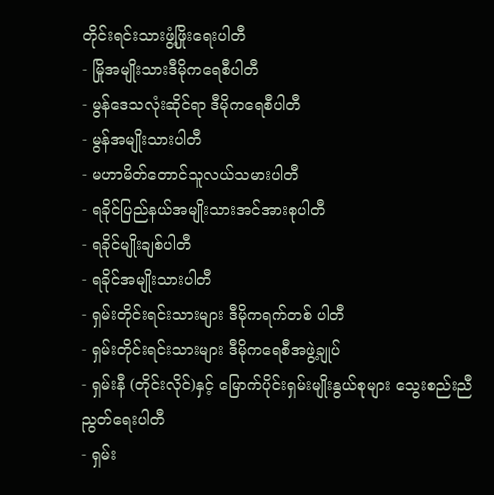တိုင်းရင်းသားဖွံ့ဖြိုးရေးပါတီ
- မြိုအမျိုးသားဒီမိုကရေစီပါတီ
- မွန်ဒေသလုံးဆိုင်ရာ ဒီမိုကရေစီပါတီ
- မွန်အမျိုးသားပါတီ
- မဟာမိတ်တောင်သူလယ်သမားပါတီ
- ရခိုင်ပြည်နယ်အမျိုးသားအင်အားစုပါတီ
- ရခိုင်မျိုးချစ်ပါတီ
- ရခိုင်အမျိုးသားပါတီ
- ရှမ်းတိုင်းရင်းသားများ ဒီမိုကရက်တစ် ပါတီ
- ရှမ်းတိုင်းရင်းသားများ ဒီမိုကရေစီအဖွဲ့ချုပ်
- ရှမ်းနီ (တိုင်းလိုင်)နှင့် မြောက်ပိုင်းရှမ်းမျိုးနွယ်စုများ သွေးစည်းညီညွတ်ရေးပါတီ
- ရှမ်း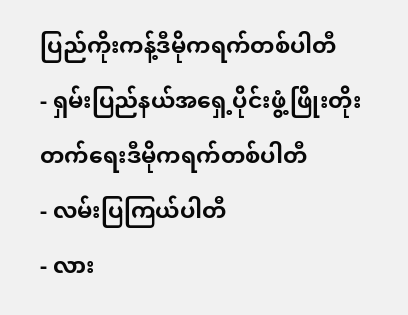ပြည်ကိုးကန့်ဒီမိုကရက်တစ်ပါတီ
- ရှမ်းပြည်နယ်အရှေ့ပိုင်းဖွံ့ဖြိုးတိုးတက်ရေးဒီမိုကရက်တစ်ပါတီ
- လမ်းပြကြယ်ပါတီ
- လား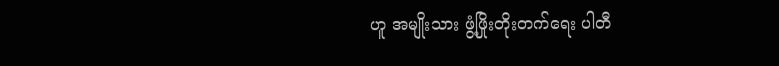ဟူ အမျိုးသား ဖွံ့ဖြိုးတိုးတက်ရေး ပါတီ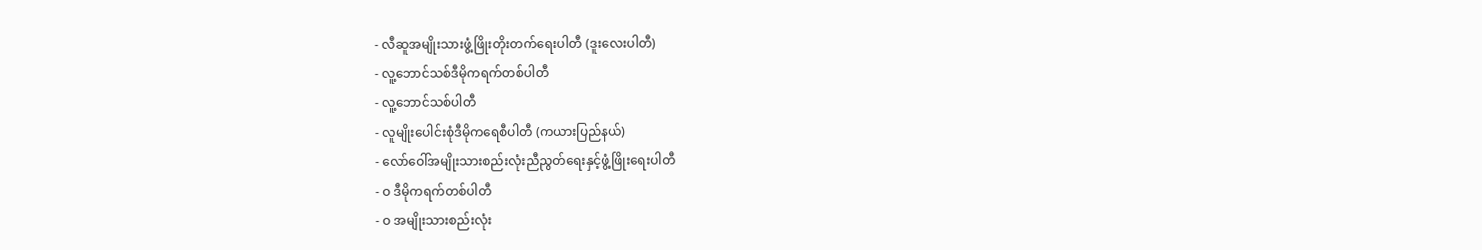- လီဆူအမျိုးသားဖွံ့ဖြိုးတိုးတက်ရေးပါတီ (ဒူးလေးပါတီ)
- လူ့ဘောင်သစ်ဒီမိုကရက်တစ်ပါတီ
- လူ့ဘောင်သစ်ပါတီ
- လူမျိုးပေါင်းစုံဒီမိုကရေစီပါတီ (ကယားပြည်နယ်)
- လော်ဝေါ်အမျိုးသားစည်းလုံးညီညွတ်ရေးနှင့်ဖွံ့ဖြိုးရေးပါတီ
- ဝ ဒီမိုကရက်တစ်ပါတီ
- ဝ အမျိုးသားစည်းလုံး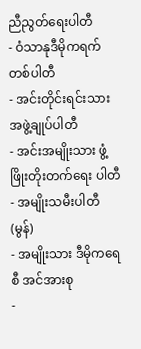ညီညွတ်ရေးပါတီ
- ဝံသာနုဒီမိုကရက်တစ်ပါတီ
- အင်းတိုင်းရင်းသားအဖွဲ့ချုပ်ပါတီ
- အင်းအမျိုးသား ဖွံ့ဖြိုးတိုးတက်ရေး ပါတီ
- အမျိုးသမီးပါတီ (မွန်)
- အမျိုးသား ဒီမိုကရေစီ အင်အားစု
-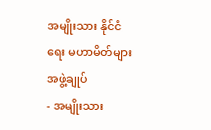အမျိုးသား နိုင်ငံရေး မဟာမိတ်များ အဖွဲ့ချုပ်
- အမျိုးသား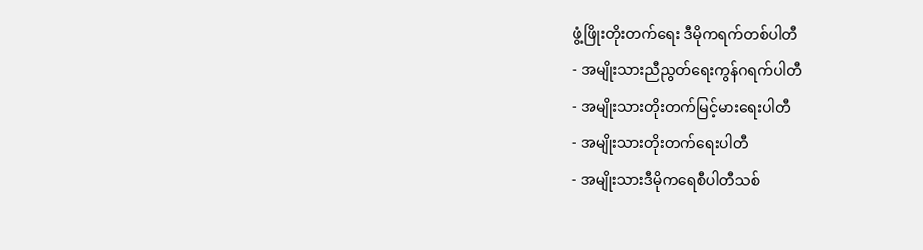ဖွံ့ဖြိုးတိုးတက်ရေး ဒီမိုကရက်တစ်ပါတီ
- အမျိုးသားညီညွတ်ရေးကွန်ဂရက်ပါတီ
- အမျိုးသားတိုးတက်မြင့်မားရေးပါတီ
- အမျိုးသားတိုးတက်ရေးပါတီ
- အမျိုးသားဒီမိုကရေစီပါတီသစ်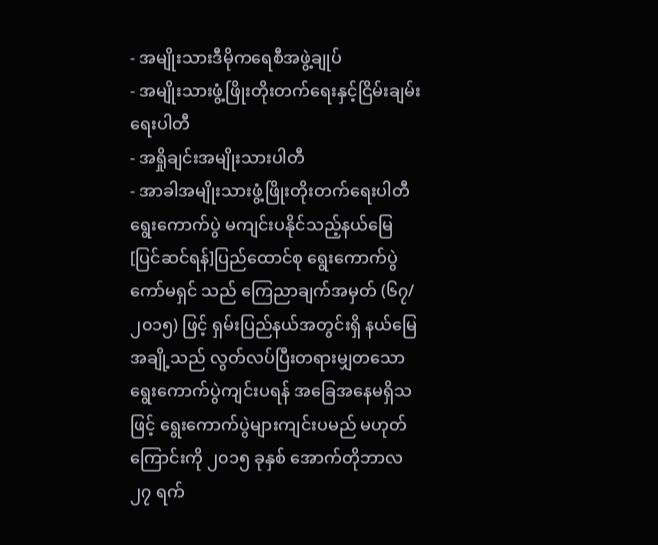- အမျိုးသားဒီမိုကရေစီအဖွဲ့ချုပ်
- အမျိုးသားဖွံ့ဖြိုးတိုးတက်ရေးနှင့်ငြိမ်းချမ်းရေးပါတီ
- အရှိုချင်းအမျိုးသားပါတီ
- အာခါအမျိုးသားဖွံ့ဖြိုးတိုးတက်ရေးပါတီ
ရွေးကောက်ပွဲ မကျင်းပနိုင်သည့်နယ်မြေ
[ပြင်ဆင်ရန်]ပြည်ထောင်စု ရွေးကောက်ပွဲ ကော်မရှင် သည် ကြေညာချက်အမှတ် (၆၇/၂၀၁၅) ဖြင့် ရှမ်းပြည်နယ်အတွင်းရှိ နယ်မြေအချို့သည် လွတ်လပ်ပြီးတရားမျှတသော ရွေးကောက်ပွဲကျင်းပရန် အခြေအနေမရှိသဖြင့် ရွေးကောက်ပွဲများကျင်းပမည် မဟုတ်ကြောင်းကို ၂၀၁၅ ခုနှစ် အောက်တိုဘာလ ၂၇ ရက်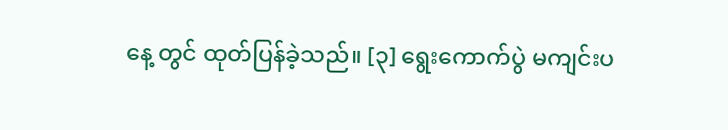နေ့ တွင် ထုတ်ပြန်ခဲ့သည်။ [၃] ရွေးကောက်ပွဲ မကျင်းပ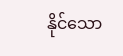နိုင်သော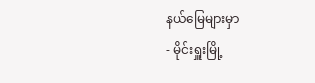နယ်မြေများမှာ
- မိုင်းရှူးမြို့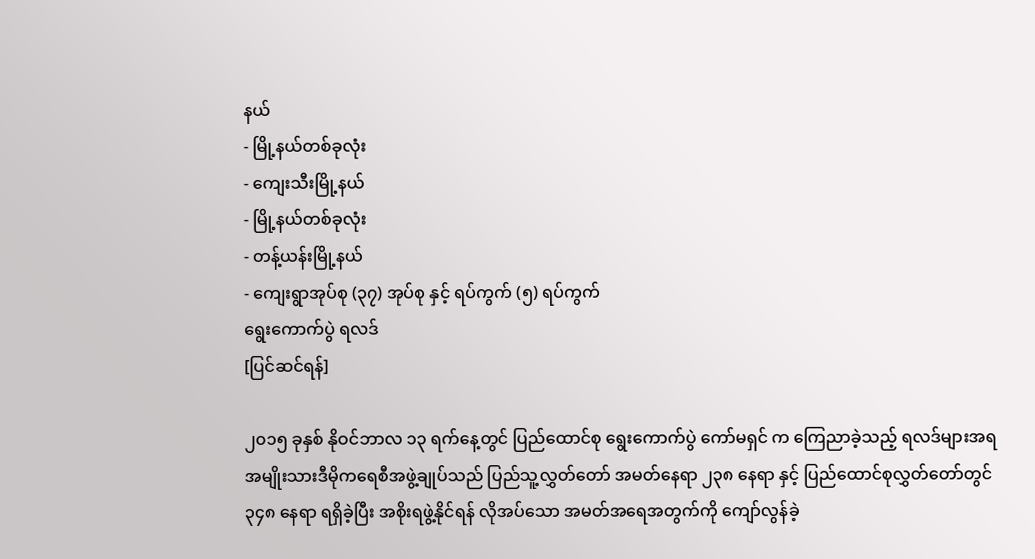နယ်
- မြို့နယ်တစ်ခုလုံး
- ကျေးသီးမြို့နယ်
- မြို့နယ်တစ်ခုလုံး
- တန့်ယန်းမြို့နယ်
- ကျေးရွာအုပ်စု (၃၇) အုပ်စု နှင့် ရပ်ကွက် (၅) ရပ်ကွက်
ရွေးကောက်ပွဲ ရလဒ်
[ပြင်ဆင်ရန်]

၂၀၁၅ ခုနှစ် နိုဝင်ဘာလ ၁၃ ရက်နေ့တွင် ပြည်ထောင်စု ရွေးကောက်ပွဲ ကော်မရှင် က ကြေညာခဲ့သည့် ရလဒ်များအရ အမျိုးသားဒီမိုကရေစီအဖွဲ့ချုပ်သည် ပြည်သူ့လွှတ်တော် အမတ်နေရာ ၂၃၈ နေရာ နှင့် ပြည်ထောင်စုလွှတ်တော်တွင် ၃၄၈ နေရာ ရရှိခဲ့ပြီး အစိုးရဖွဲ့နိုင်ရန် လိုအပ်သော အမတ်အရေအတွက်ကို ကျော်လွန်ခဲ့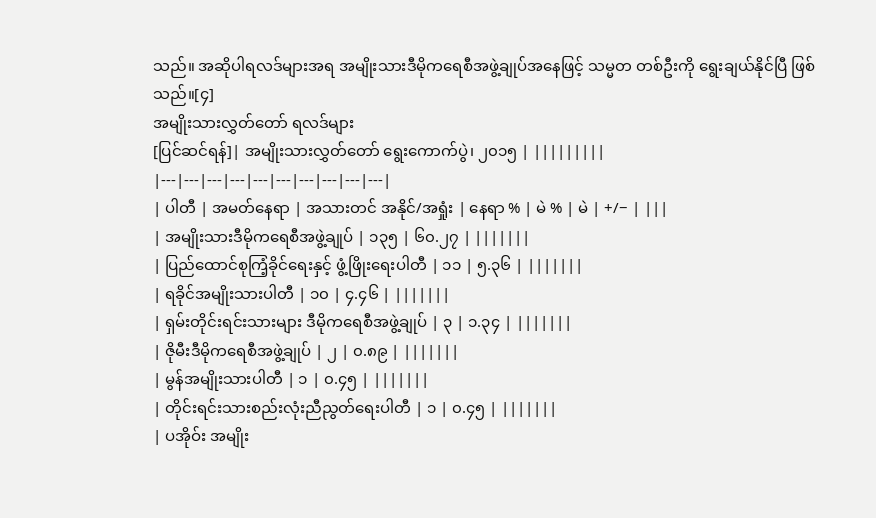သည်။ အဆိုပါရလဒ်များအရ အမျိုးသားဒီမိုကရေစီအဖွဲ့ချုပ်အနေဖြင့် သမ္မတ တစ်ဦးကို ရွေးချယ်နိုင်ပြီ ဖြစ်သည်။[၄]
အမျိုးသားလွှတ်တော် ရလဒ်များ
[ပြင်ဆင်ရန်]| အမျိုးသားလွှတ်တော် ရွေးကောက်ပွဲ၊ ၂၀၁၅ | |||||||||
|---|---|---|---|---|---|---|---|---|---|
| ပါတီ | အမတ်နေရာ | အသားတင် အနိုင်/အရှုံး | နေရာ % | မဲ % | မဲ | +/− | |||
| အမျိုးသားဒီမိုကရေစီအဖွဲ့ချုပ် | ၁၃၅ | ၆၀.၂၇ | |||||||
| ပြည်ထောင်စုကြံ့ခိုင်ရေးနှင့် ဖွံ့ဖြိုးရေးပါတီ | ၁၁ | ၅.၃၆ | |||||||
| ရခိုင်အမျိုးသားပါတီ | ၁၀ | ၄.၄၆ | |||||||
| ရှမ်းတိုင်းရင်းသားများ ဒီမိုကရေစီအဖွဲ့ချုပ် | ၃ | ၁.၃၄ | |||||||
| ဇိုမီးဒီမိုကရေစီအဖွဲ့ချုပ် | ၂ | ၀.၈၉ | |||||||
| မွန်အမျိုးသားပါတီ | ၁ | ၀.၄၅ | |||||||
| တိုင်းရင်းသားစည်းလုံးညီညွတ်ရေးပါတီ | ၁ | ၀.၄၅ | |||||||
| ပအိုဝ်း အမျိုး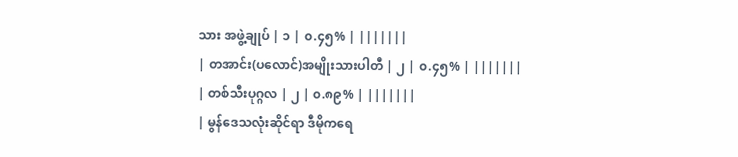သား အဖွဲ့ချုပ် | ၁ | ၀.၄၅% | |||||||
| တအာင်း(ပလောင်)အမျိုးသားပါတီ | ၂ | ၀.၄၅% | |||||||
| တစ်သီးပုဂ္ဂလ | ၂ | ၀.၈၉% | |||||||
| မွန်ဒေသလုံးဆိုင်ရာ ဒီမိုကရေ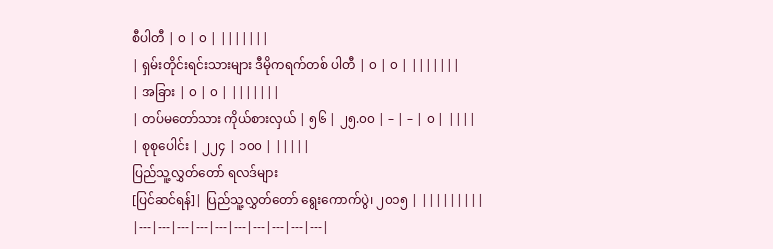စီပါတီ | ၀ | ၀ | |||||||
| ရှမ်းတိုင်းရင်းသားများ ဒီမိုကရက်တစ် ပါတီ | ၀ | ၀ | |||||||
| အခြား | ၀ | ၀ | |||||||
| တပ်မတော်သား ကိုယ်စားလှယ် | ၅၆ | ၂၅.၀၀ | – | – | ၀ | ||||
| စုစုပေါင်း | ၂၂၄ | ၁၀၀ | |||||
ပြည်သူ့လွှတ်တော် ရလဒ်များ
[ပြင်ဆင်ရန်]| ပြည်သူ့လွှတ်တော် ရွေးကောက်ပွဲ၊ ၂၀၁၅ | |||||||||
|---|---|---|---|---|---|---|---|---|---|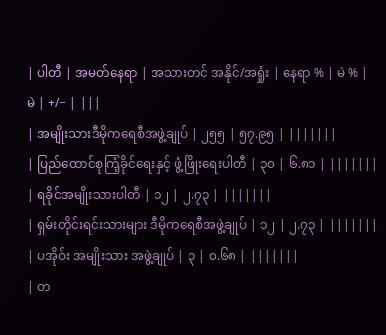| ပါတီ | အမတ်နေရာ | အသားတင် အနိုင်/အရှုံး | နေရာ % | မဲ % | မဲ | +/− | |||
| အမျိုးသားဒီမိုကရေစီအဖွဲ့ချုပ် | ၂၅၅ | ၅၇.၉၅ | |||||||
| ပြည်ထောင်စုကြံ့ခိုင်ရေးနှင့် ဖွံ့ဖြိုးရေးပါတီ | ၃၀ | ၆.၈၁ | |||||||
| ရခိုင်အမျိုးသားပါတီ | ၁၂ | ၂.၇၃ | |||||||
| ရှမ်းတိုင်းရင်းသားများ ဒီမိုကရေစီအဖွဲ့ချုပ် | ၁၂ | ၂.၇၃ | |||||||
| ပအိုဝ်း အမျိုးသား အဖွဲ့ချုပ် | ၃ | ၀.၆၈ | |||||||
| တ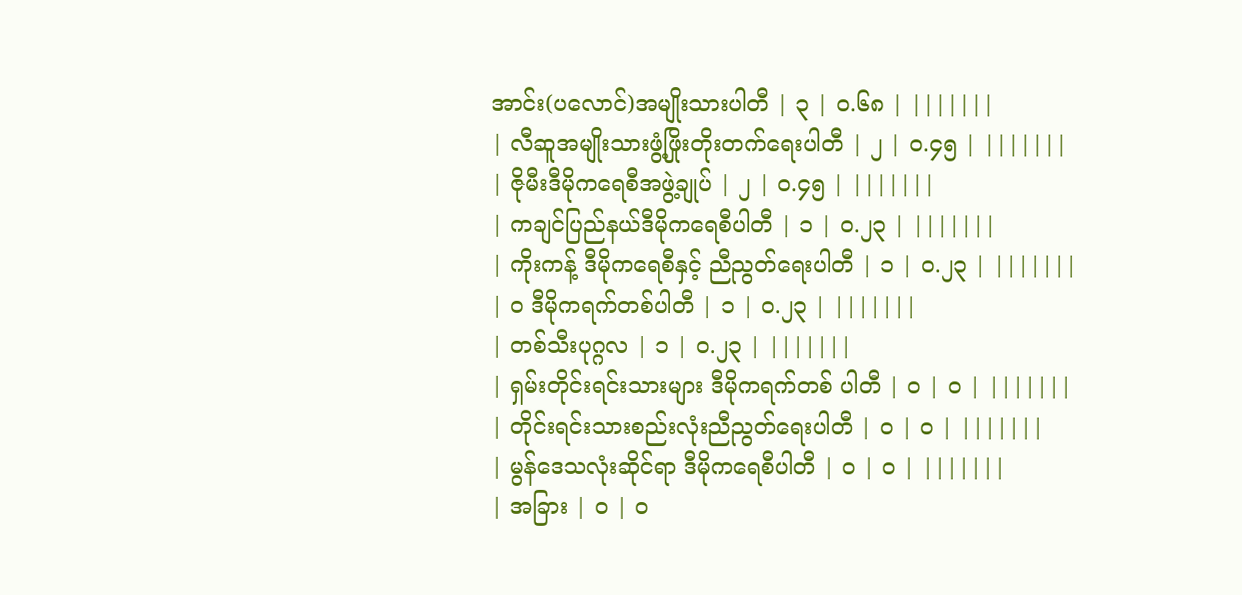အာင်း(ပလောင်)အမျိုးသားပါတီ | ၃ | ၀.၆၈ | |||||||
| လီဆူအမျိုးသားဖွံ့ဖြိုးတိုးတက်ရေးပါတီ | ၂ | ၀.၄၅ | |||||||
| ဇိုမီးဒီမိုကရေစီအဖွဲ့ချုပ် | ၂ | ၀.၄၅ | |||||||
| ကချင်ပြည်နယ်ဒီမိုကရေစီပါတီ | ၁ | ၀.၂၃ | |||||||
| ကိုးကန့် ဒီမိုကရေစီနှင့် ညီညွတ်ရေးပါတီ | ၁ | ၀.၂၃ | |||||||
| ဝ ဒီမိုကရက်တစ်ပါတီ | ၁ | ၀.၂၃ | |||||||
| တစ်သီးပုဂ္ဂလ | ၁ | ၀.၂၃ | |||||||
| ရှမ်းတိုင်းရင်းသားများ ဒီမိုကရက်တစ် ပါတီ | ၀ | ၀ | |||||||
| တိုင်းရင်းသားစည်းလုံးညီညွတ်ရေးပါတီ | ၀ | ၀ | |||||||
| မွန်ဒေသလုံးဆိုင်ရာ ဒီမိုကရေစီပါတီ | ၀ | ၀ | |||||||
| အခြား | ၀ | ၀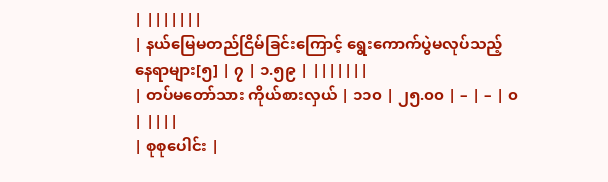| |||||||
| နယ်မြေမတည်ငြိမ်ခြင်းကြောင့် ရွေးကောက်ပွဲမလုပ်သည့် နေရာများ[၅] | ၇ | ၁.၅၉ | |||||||
| တပ်မတော်သား ကိုယ်စားလှယ် | ၁၁၀ | ၂၅.၀၀ | – | – | ၀ | ||||
| စုစုပေါင်း |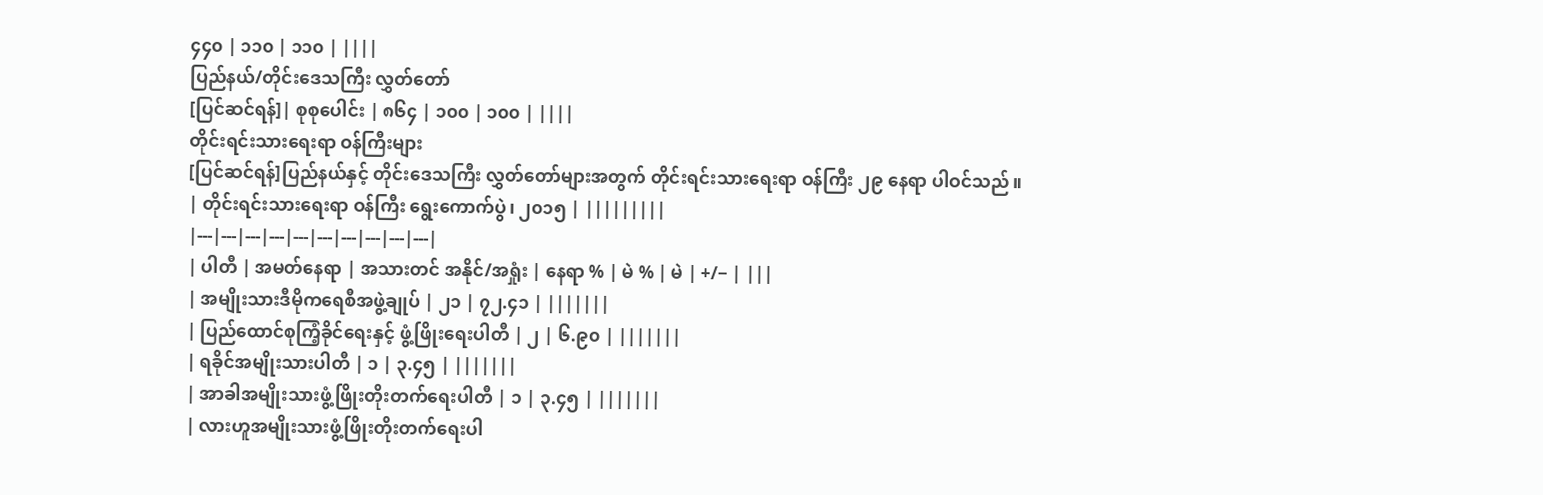၄၄၀ | ၁၁၀ | ၁၁၀ | ||||
ပြည်နယ်/တိုင်းဒေသကြီး လွှတ်တော်
[ပြင်ဆင်ရန်]| စုစုပေါင်း | ၈၆၄ | ၁၀၀ | ၁၀၀ | ||||
တိုင်းရင်းသားရေးရာ ဝန်ကြီးများ
[ပြင်ဆင်ရန်]ပြည်နယ်နှင့် တိုင်းဒေသကြီး လွှတ်တော်များအတွက် တိုင်းရင်းသားရေးရာ ဝန်ကြီး ၂၉ နေရာ ပါဝင်သည်။
| တိုင်းရင်းသားရေးရာ ဝန်ကြီး ရွေးကောက်ပွဲ၊ ၂၀၁၅ | |||||||||
|---|---|---|---|---|---|---|---|---|---|
| ပါတီ | အမတ်နေရာ | အသားတင် အနိုင်/အရှုံး | နေရာ % | မဲ % | မဲ | +/− | |||
| အမျိုးသားဒီမိုကရေစီအဖွဲ့ချုပ် | ၂၁ | ၇၂.၄၁ | |||||||
| ပြည်ထောင်စုကြံ့ခိုင်ရေးနှင့် ဖွံ့ဖြိုးရေးပါတီ | ၂ | ၆.၉၀ | |||||||
| ရခိုင်အမျိုးသားပါတီ | ၁ | ၃.၄၅ | |||||||
| အာခါအမျိုးသားဖွံ့ဖြိုးတိုးတက်ရေးပါတီ | ၁ | ၃.၄၅ | |||||||
| လားဟူအမျိုးသားဖွံ့ဖြိုးတိုးတက်ရေးပါ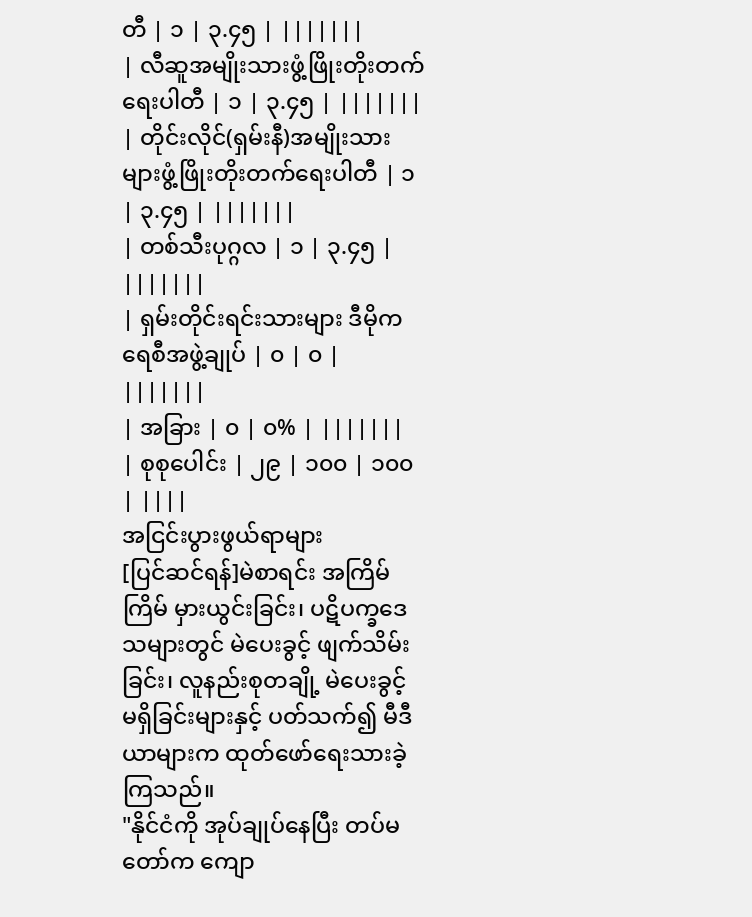တီ | ၁ | ၃.၄၅ | |||||||
| လီဆူအမျိုးသားဖွံ့ဖြိုးတိုးတက်ရေးပါတီ | ၁ | ၃.၄၅ | |||||||
| တိုင်းလိုင်(ရှမ်းနီ)အမျိုးသားများဖွံ့ဖြိုးတိုးတက်ရေးပါတီ | ၁ | ၃.၄၅ | |||||||
| တစ်သီးပုဂ္ဂလ | ၁ | ၃.၄၅ | |||||||
| ရှမ်းတိုင်းရင်းသားများ ဒီမိုကရေစီအဖွဲ့ချုပ် | ၀ | ၀ | |||||||
| အခြား | ၀ | ၀% | |||||||
| စုစုပေါင်း | ၂၉ | ၁၀၀ | ၁၀၀ | ||||
အငြင်းပွားဖွယ်ရာများ
[ပြင်ဆင်ရန်]မဲစာရင်း အကြိမ်ကြိမ် မှားယွင်းခြင်း၊ ပဋိပက္ခဒေသများတွင် မဲပေးခွင့် ဖျက်သိမ်းခြင်း၊ လူနည်းစုတချို့ မဲပေးခွင့် မရှိခြင်းများနှင့် ပတ်သက်၍ မီဒီယာများက ထုတ်ဖော်ရေးသားခဲ့ကြသည်။
"နိုင်ငံကို အုပ်ချုပ်နေပြီး တပ်မတော်က ကျော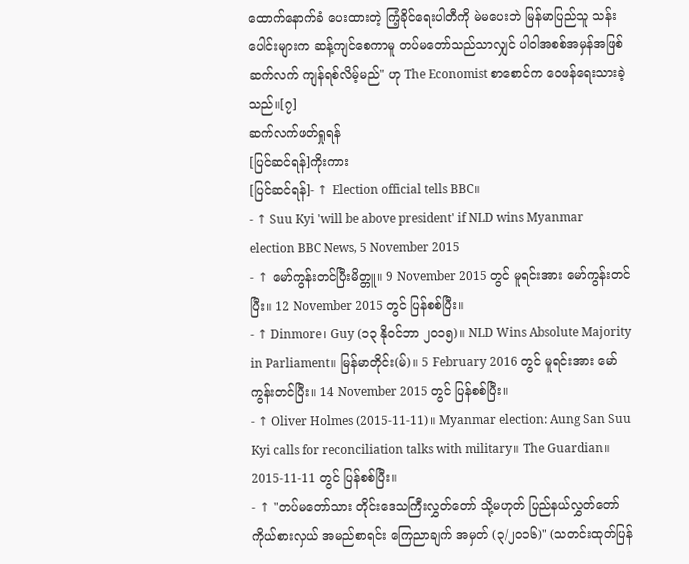ထောက်နောက်ခံ ပေးထားတဲ့ ကြံ့ခိုင်ရေးပါတီကို မဲမပေးဘဲ မြန်မာပြည်သူ သန်းပေါင်းများက ဆန့်ကျင်စေကာမူ တပ်မတော်သည်သာလျှင် ပါဝါအစစ်အမှန်အဖြစ် ဆက်လက် ကျန်ရစ်လိမ့်မည်" ဟု The Economist စာစောင်က ဝေဖန်ရေးသားခဲ့သည်။[၇]
ဆက်လက်ဖတ်ရှုရန်
[ပြင်ဆင်ရန်]ကိုးကား
[ပြင်ဆင်ရန်]- ↑ Election official tells BBC။
- ↑ Suu Kyi 'will be above president' if NLD wins Myanmar election BBC News, 5 November 2015
- ↑ မော်ကွန်းတင်ပြီးမိတ္တူ။ 9 November 2015 တွင် မူရင်းအား မော်ကွန်းတင်ပြီး။ 12 November 2015 တွင် ပြန်စစ်ပြီး။
- ↑ Dinmore၊ Guy (၁၃ နိုဝင်ဘာ ၂၀၁၅)။ NLD Wins Absolute Majority in Parliament။ မြန်မာတိုင်း(မ်)။ 5 February 2016 တွင် မူရင်းအား မော်ကွန်းတင်ပြီး။ 14 November 2015 တွင် ပြန်စစ်ပြီး။
- ↑ Oliver Holmes (2015-11-11)။ Myanmar election: Aung San Suu Kyi calls for reconciliation talks with military။ The Guardian။ 2015-11-11 တွင် ပြန်စစ်ပြီး။
- ↑ "တပ်မတော်သား တိုင်းဒေသကြီးလွှတ်တော် သို့မဟုတ် ပြည်နယ်လွှတ်တော်ကိုယ်စားလှယ် အမည်စာရင်း ကြေညာချက် အမှတ် (၃/၂၀၁၆)" (သတင်းထုတ်ပြန်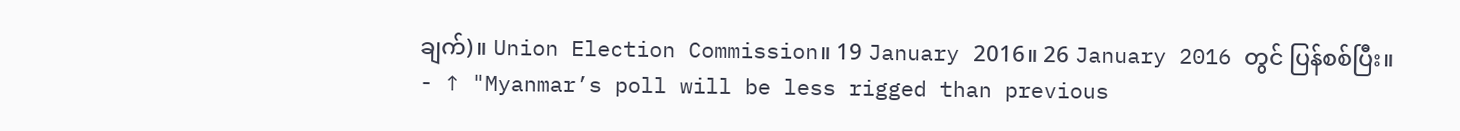ချက်)။ Union Election Commission။ 19 January 2016။ 26 January 2016 တွင် ပြန်စစ်ပြီး။
- ↑ "Myanmar’s poll will be less rigged than previous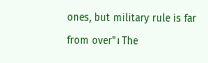ones, but military rule is far from over"၊ The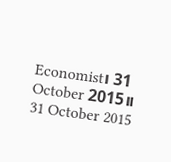Economist၊ 31 October 2015။ 31 October 2015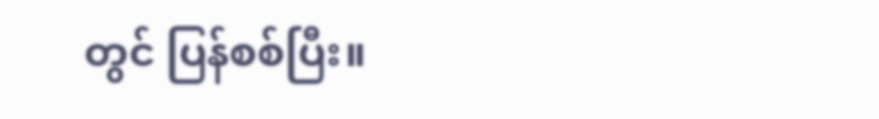တွင် ပြန်စစ်ပြီး။